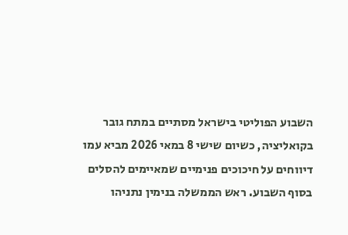השבוע הפוליטי בישראל מסתיים במתח גובר בקואליציה, כשיום שישי 8 במאי 2026 מביא עמו דיווחים על חיכוכים פנימיים שמאיימים להסלים בסוף השבוע. ראש הממשלה בנימין נתניהו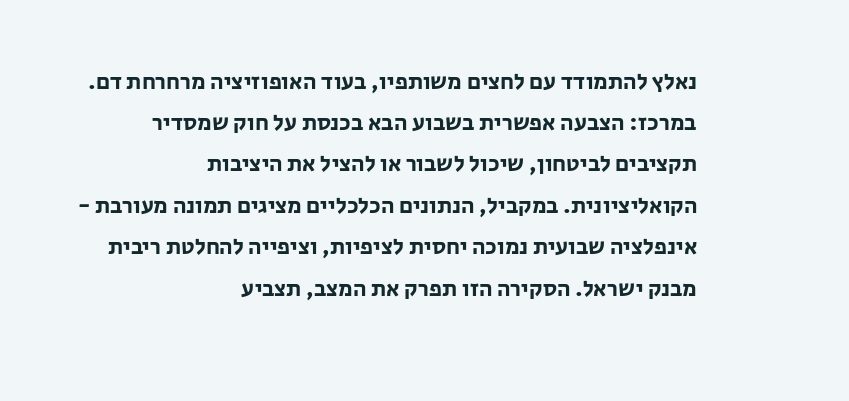נאלץ להתמודד עם לחצים משותפיו, בעוד האופוזיציה מרחרחת דם. במרכז: הצבעה אפשרית בשבוע הבא בכנסת על חוק שמסדיר תקציבים לביטחון, שיכול לשבור או להציל את היציבות הקואליציונית. במקביל, הנתונים הכלכליים מציגים תמונה מעורבת - אינפלציה שבועית נמוכה יחסית לציפיות, וציפייה להחלטת ריבית מבנק ישראל. הסקירה הזו תפרק את המצב, תצביע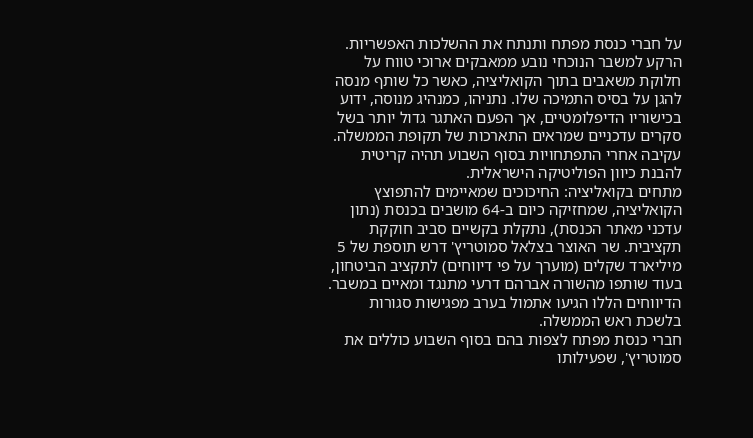על חברי כנסת מפתח ותנתח את ההשלכות האפשריות.
הרקע למשבר הנוכחי נובע ממאבקים ארוכי טווח על חלוקת משאבים בתוך הקואליציה, כאשר כל שותף מנסה להגן על בסיס התמיכה שלו. נתניהו, כמנהיג מנוסה, ידוע בכישוריו הדיפלומטיים, אך הפעם האתגר גדול יותר בשל סקרים עדכניים שמראים התארכות של תקופת הממשלה. עקיבה אחרי התפתחויות בסוף השבוע תהיה קריטית להבנת כיוון הפוליטיקה הישראלית.
מתחים בקואליציה: החיכוכים שמאיימים להתפוצץ
הקואליציה, שמחזיקה כיום ב-64 מושבים בכנסת (נתון עדכני מאתר הכנסת), נתקלת בקשיים סביב חוקקת תקציבית. שר האוצר בצלאל סמוטריץ' דרש תוספת של 5 מיליארד שקלים (מוערך על פי דיווחים) לתקציב הביטחון, בעוד שותפו מהשורה אברהם דרעי מתנגד ומאיים במשבר. הדיווחים הללו הגיעו אתמול בערב מפגישות סגורות בלשכת ראש הממשלה.
חברי כנסת מפתח לצפות בהם בסוף השבוע כוללים את סמוטריץ', שפעילותו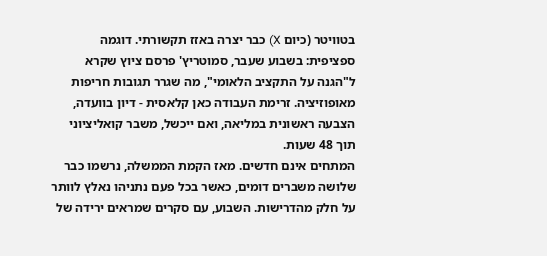בטוויטר (כיום X) כבר יצרה באזז תקשורתי. דוגמה ספציפית: בשבוע שעבר, סמוטריץ' פרסם ציוץ שקרא ל"הגנה על התקציב הלאומי", מה שגרר תגובות חריפות מאופוזיציה. זרימת העבודה כאן קלאסית - דיון בוועדה, הצבעה ראשונית במליאה, ואם ייכשל, משבר קואליציוני תוך 48 שעות.
המתחים אינם חדשים. מאז הקמת הממשלה, נרשמו כבר שלושה משברים דומים, כאשר בכל פעם נתניהו נאלץ לוותר על חלק מהדרישות. השבוע, עם סקרים שמראים ירידה של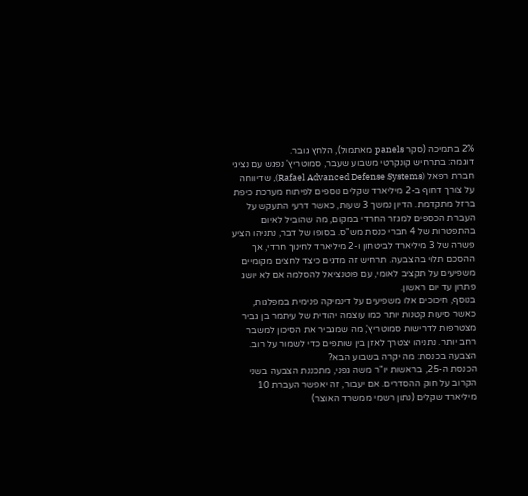2% בתמיכה (סקר panels מאתמול), הלחץ גובר.
דוגמה: בתרחיש קונקרטי משבוע שעבר, סמוטריץ' נפגש עם נציגי חברת רפאל (Rafael Advanced Defense Systems), שדיווחה על צורך דחוף ב-2 מיליארד שקלים נוספים לפיתוח מערכת כיפת ברזל מתקדמת. הדיון נמשך 3 שעות, כאשר דרעי התעקש על העברת הכספים למגזר החרדי במקום, מה שהוביל לאיום בהתפטרות של 4 חברי כנסת מש"ס. בסופו של דבר, נתניהו הציע פשרה של 3 מיליארד לביטחון ו-2 מיליארד לחינוך חרדי, אך ההסכם תלוי בהצבעה. תרחיש זה מדגים כיצד לחצים מקומיים משפיעים על תקציב לאומי, עם פוטנציאל להסלמה אם לא יושג פתרון עד יום ראשון.
בנוסף, חיכוכים אלו משפיעים על דינמיקה פנימית במפלגות, כאשר סיעות קטנות יותר כמו עוצמה יהודית של עיתמר בן גביר מצטרפות לדרישות סמוטריץ', מה שמגביר את הסיכון למשבר רחב יותר. נתניהו יצטרך לאזן בין שותפים כדי לשמור על רוב.
הצבעה בכנסת: מה יקרה בשבוע הבא?
הכנסת ה-25, בראשות יו"ר משה גפני, מתכננת הצבעה בשני הקרוב על חוק ההסדרים. אם יעבור, זה יאפשר העברת 10 מיליארד שקלים (נתון רשמי ממשרד האוצר)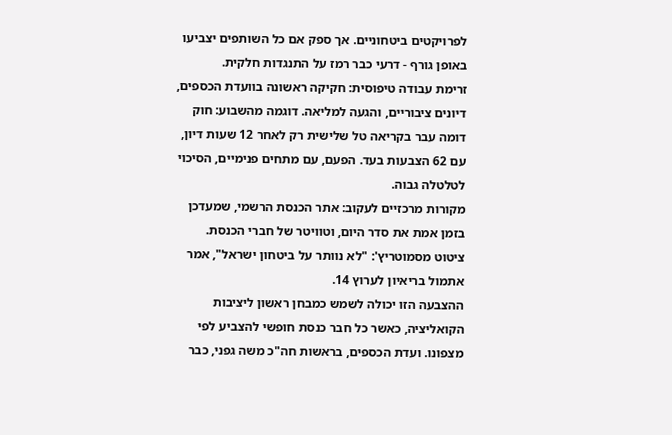לפרויקטים ביטחוניים. אך ספק אם כל השותפים יצביעו באופן גורף - דרעי כבר רמז על התנגדות חלקית.
זרימת עבודה טיפוסית: חקיקה ראשונה בוועדת הכספים, דיונים ציבוריים, והגעה למליאה. דוגמה מהשבוע: חוק דומה עבר בקריאה טל שלישית רק לאחר 12 שעות דיון, עם 62 הצבעות בעד. הפעם, עם מתחים פנימיים, הסיכוי לטלטלה גבוה.
מקורות מרכזיים לעקוב: אתר הכנסת הרשמי, שמעדכן בזמן אמת את סדר היום, וטוויטר של חברי הכנסת. ציטוט מסמוטריץ': "לא נוותר על ביטחון ישראל", אמר אתמול בריאיון לערוץ 14.
ההצבעה הזו יכולה לשמש כמבחן ראשון ליציבות הקואליציה, כאשר כל חבר כנסת חופשי להצביע לפי מצפונו. ועדת הכספים, בראשות חה"כ משה גפני, כבר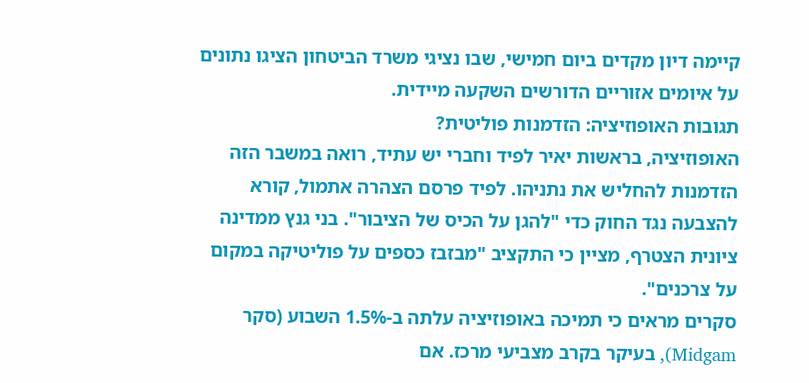קיימה דיון מקדים ביום חמישי, שבו נציגי משרד הביטחון הציגו נתונים על איומים אזוריים הדורשים השקעה מיידית.
תגובות האופוזיציה: הזדמנות פוליטית?
האופוזיציה, בראשות יאיר לפיד וחברי יש עתיד, רואה במשבר הזה הזדמנות להחליש את נתניהו. לפיד פרסם הצהרה אתמול, קורא להצבעה נגד החוק כדי "להגן על הכיס של הציבור". בני גנץ ממדינה ציונית הצטרף, מציין כי התקציב "מבזבז כספים על פוליטיקה במקום על צרכנים".
סקרים מראים כי תמיכה באופוזיציה עלתה ב-1.5% השבוע (סקר Midgam), בעיקר בקרב מצביעי מרכז. אם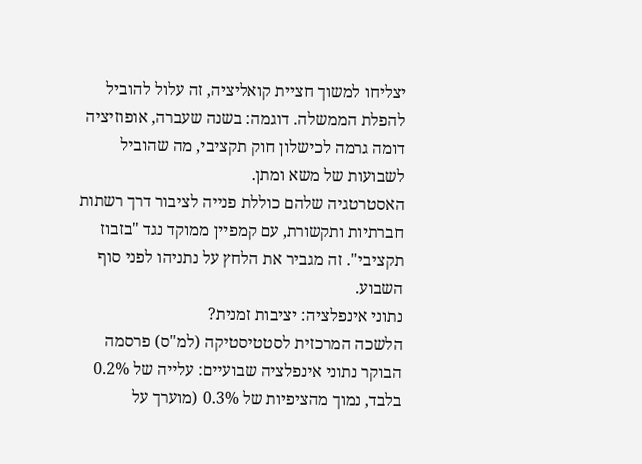יצליחו למשוך חציית קואליציה, זה עלול להוביל להפלת הממשלה. דוגמה: בשנה שעברה, אופוזיציה דומה גרמה לכישלון חוק תקציבי, מה שהוביל לשבועות של משא ומתן.
האסטרטגיה שלהם כוללת פנייה לציבור דרך רשתות חברתיות ותקשורת, עם קמפיין ממוקד נגד "בזבוז תקציבי". זה מגביר את הלחץ על נתניהו לפני סוף השבוע.
נתוני אינפלציה: יציבות זמנית?
הלשכה המרכזית לסטטיסטיקה (למ"ס) פרסמה הבוקר נתוני אינפלציה שבועיים: עלייה של 0.2% בלבד, נמוך מהציפיות של 0.3% (מוערך על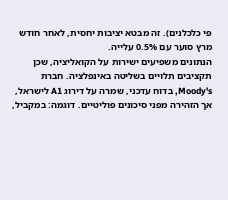פי כלכלנים). זה מבטא יציבות יחסית, לאחר חודש מרץ סוער עם 0.5% עלייה.
הנתונים משפיעים ישירות על הקואליציה, שכן תקציבים תלויים בשליטה באינפלציה. חברת Moody's, בדוח עדכני, שמרה על דירוג A1 לישראל, אך הזהירה מפני סיכונים פוליטיים. דוגמה: במקביל,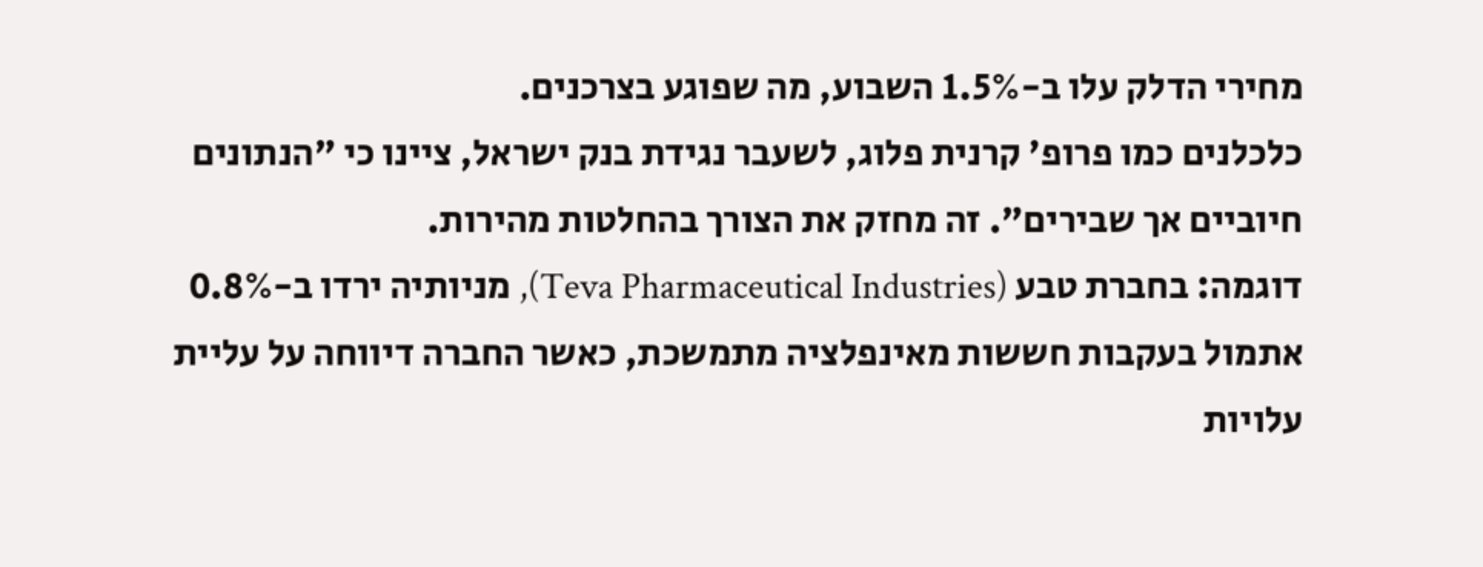מחירי הדלק עלו ב-1.5% השבוע, מה שפוגע בצרכנים.
כלכלנים כמו פרופ' קרנית פלוג, לשעבר נגידת בנק ישראל, ציינו כי "הנתונים חיוביים אך שבירים". זה מחזק את הצורך בהחלטות מהירות.
דוגמה: בחברת טבע (Teva Pharmaceutical Industries), מניותיה ירדו ב-0.8% אתמול בעקבות חששות מאינפלציה מתמשכת, כאשר החברה דיווחה על עליית עלויות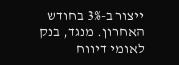ייצור ב-3% בחודש האחרון. מנגד, בנק לאומי דיווח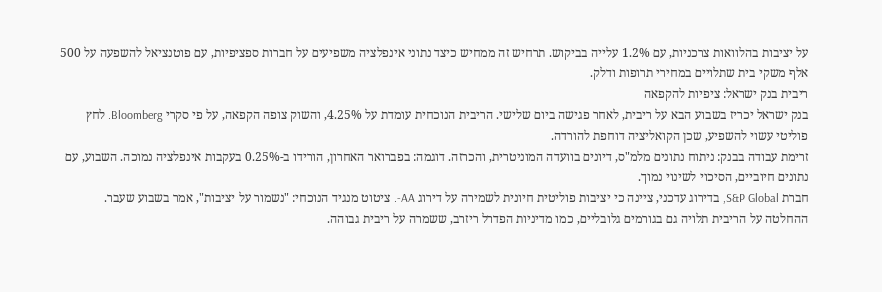על יציבות בהלוואות צרכניות, עם 1.2% עלייה בביקוש. תרחיש זה ממחיש כיצד נתוני אינפלציה משפיעים על חברות ספציפיות, עם פוטנציאל להשפעה על 500 אלף משקי בית שתלויים במחירי תרופות ודלק.
ריבית בנק ישראל: ציפיות להקפאה
בנק ישראל יכריז בשבוע הבא על ריבית, לאחר פגישה ביום שלישי. הריבית הנוכחית עומדת על 4.25%, והשוק צופה הקפאה, על פי סקרי Bloomberg. לחץ פוליטי עשוי להשפיע, שכן הקואליציה דוחפת להורדה.
זרימת עבודה בבנק: ניתוח נתונים מלמ"ס, דיונים בוועדה המוניטרית, והכרזה. דוגמה: בפברואר האחרון, הורידו ב-0.25% בעקבות אינפלציה נמוכה. השבוע, עם נתונים חיוביים, הסיכוי לשינוי נמוך.
חברת S&P Global, בדירוג עדכני, ציינה כי יציבות פוליטית חיונית לשמירה על דירוג AA-. ציטוט מנגיד הנוכחי: "נשמור על יציבות", אמר בשבוע שעבר.
ההחלטה על הריבית תלויה גם בגורמים גלובליים, כמו מדיניות הפדרל ריזרב, ששמרה על ריבית גבוהה.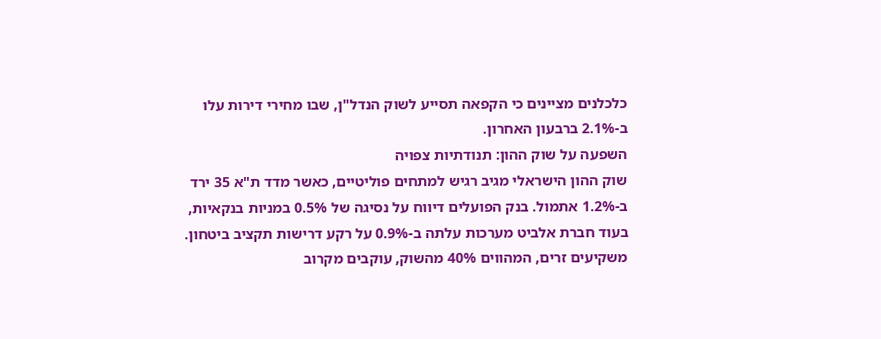כלכלנים מציינים כי הקפאה תסייע לשוק הנדל"ן, שבו מחירי דירות עלו ב-2.1% ברבעון האחרון.
השפעה על שוק ההון: תנודתיות צפויה
שוק ההון הישראלי מגיב רגיש למתחים פוליטיים, כאשר מדד ת"א 35 ירד ב-1.2% אתמול. בנק הפועלים דיווח על נסיגה של 0.5% במניות בנקאיות, בעוד חברת אלביט מערכות עלתה ב-0.9% על רקע דרישות תקציב ביטחון.
משקיעים זרים, המהווים 40% מהשוק, עוקבים מקרוב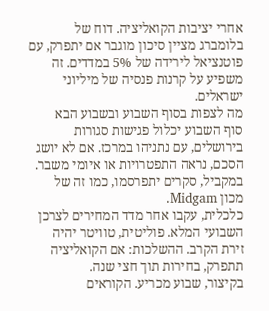אחרי יציבות הקואליציה. דוח של בלומברג מציין סיכון מוגבר אם יתפרק, עם פוטנציאל לירידה של 5% במדדים. זה משפיע על קרנות פנסיה של מיליוני ישראלים.
מה לצפות בסוף השבוע ובשבוע הבא
סוף השבוע יכלול פגישות סגורות בירושלים, עם נתניהו במרכז. אם לא יושג הסכם, נראה התפטרויות או איומי משבר. במקביל, סקרים יתפרסמו, כמו זה של מכון Midgam.
כלכלית, עקבו אחר מדד המחירים לצרכן השבועי המלא. פוליטית, טוויטר יהיה זירת הקרב. ההשלכות: אם הקואליציה תתפרק, בחירות תוך חצי שנה.
בקיצור, שבוע מכריע. הקוראים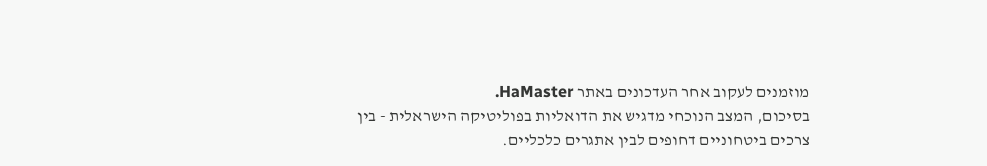מוזמנים לעקוב אחר העדכונים באתר HaMaster.
בסיכום, המצב הנוכחי מדגיש את הדואליות בפוליטיקה הישראלית - בין צרכים ביטחוניים דחופים לבין אתגרים כלכליים.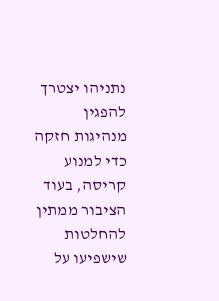נתניהו יצטרך להפגין מנהיגות חזקה כדי למנוע קריסה, בעוד הציבור ממתין להחלטות שישפיעו על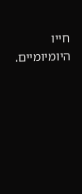חייו היומיומיים.